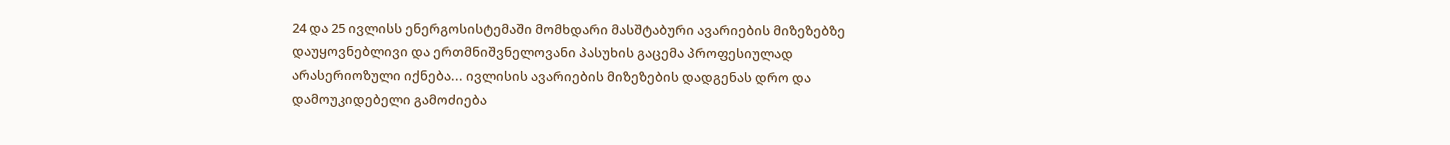24 და 25 ივლისს ენერგოსისტემაში მომხდარი მასშტაბური ავარიების მიზეზებზე დაუყოვნებლივი და ერთმნიშვნელოვანი პასუხის გაცემა პროფესიულად არასერიოზული იქნება... ივლისის ავარიების მიზეზების დადგენას დრო და დამოუკიდებელი გამოძიება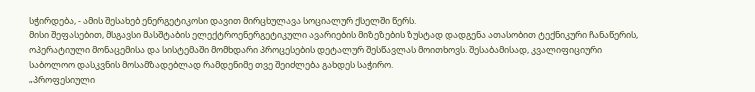სჭირდება, - ამის შესახებ ენერგეტიკოსი დავით მირცხულავა სოციალურ ქსელში წერს.
მისი შეფასებით, მსგავსი მასშტაბის ელექტროენერგეტიკული ავარიების მიზეზების ზუსტად დადგენა ათასობით ტექნიკური ჩანაწერის, ოპერატიული მონაცემისა და სისტემაში მომხდარი პროცესების დეტალურ შესწავლას მოითხოვს. შესაბამისად, კვალიფიციური საბოლოო დასკვნის მოსამზადებლად რამდენიმე თვე შეიძლება გახდეს საჭირო.
„პროფესიული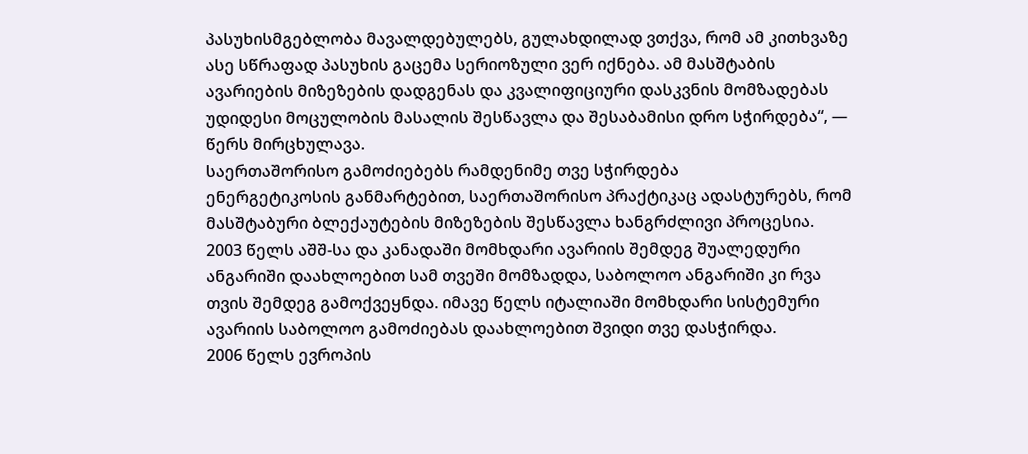პასუხისმგებლობა მავალდებულებს, გულახდილად ვთქვა, რომ ამ კითხვაზე ასე სწრაფად პასუხის გაცემა სერიოზული ვერ იქნება. ამ მასშტაბის ავარიების მიზეზების დადგენას და კვალიფიციური დასკვნის მომზადებას უდიდესი მოცულობის მასალის შესწავლა და შესაბამისი დრო სჭირდება“, — წერს მირცხულავა.
საერთაშორისო გამოძიებებს რამდენიმე თვე სჭირდება
ენერგეტიკოსის განმარტებით, საერთაშორისო პრაქტიკაც ადასტურებს, რომ მასშტაბური ბლექაუტების მიზეზების შესწავლა ხანგრძლივი პროცესია.
2003 წელს აშშ-სა და კანადაში მომხდარი ავარიის შემდეგ შუალედური ანგარიში დაახლოებით სამ თვეში მომზადდა, საბოლოო ანგარიში კი რვა თვის შემდეგ გამოქვეყნდა. იმავე წელს იტალიაში მომხდარი სისტემური ავარიის საბოლოო გამოძიებას დაახლოებით შვიდი თვე დასჭირდა.
2006 წელს ევროპის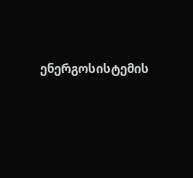ენერგოსისტემის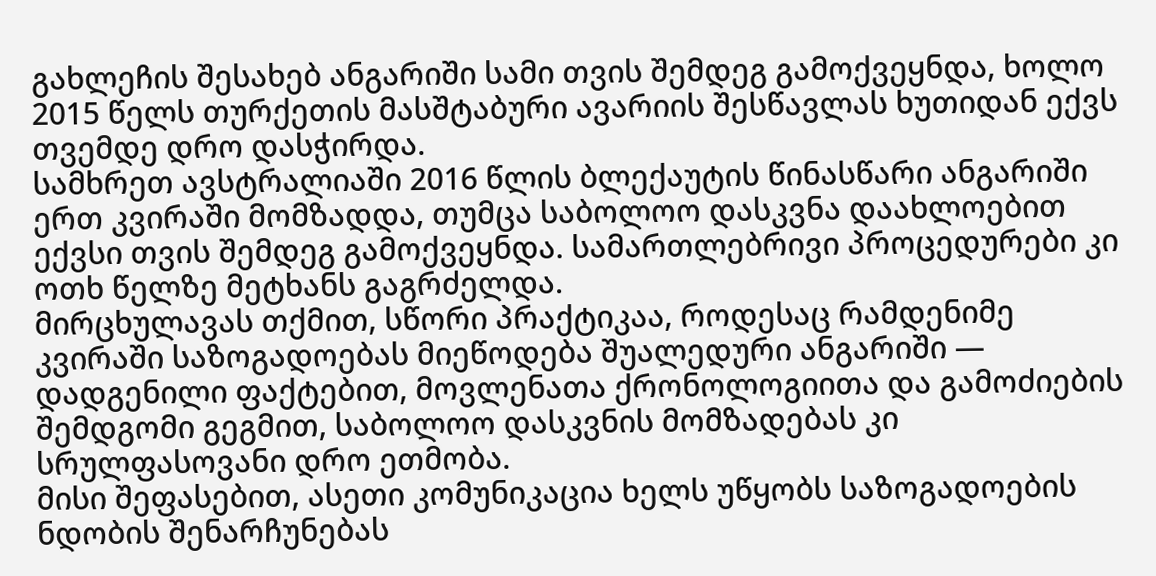გახლეჩის შესახებ ანგარიში სამი თვის შემდეგ გამოქვეყნდა, ხოლო 2015 წელს თურქეთის მასშტაბური ავარიის შესწავლას ხუთიდან ექვს თვემდე დრო დასჭირდა.
სამხრეთ ავსტრალიაში 2016 წლის ბლექაუტის წინასწარი ანგარიში ერთ კვირაში მომზადდა, თუმცა საბოლოო დასკვნა დაახლოებით ექვსი თვის შემდეგ გამოქვეყნდა. სამართლებრივი პროცედურები კი ოთხ წელზე მეტხანს გაგრძელდა.
მირცხულავას თქმით, სწორი პრაქტიკაა, როდესაც რამდენიმე კვირაში საზოგადოებას მიეწოდება შუალედური ანგარიში — დადგენილი ფაქტებით, მოვლენათა ქრონოლოგიითა და გამოძიების შემდგომი გეგმით, საბოლოო დასკვნის მომზადებას კი სრულფასოვანი დრო ეთმობა.
მისი შეფასებით, ასეთი კომუნიკაცია ხელს უწყობს საზოგადოების ნდობის შენარჩუნებას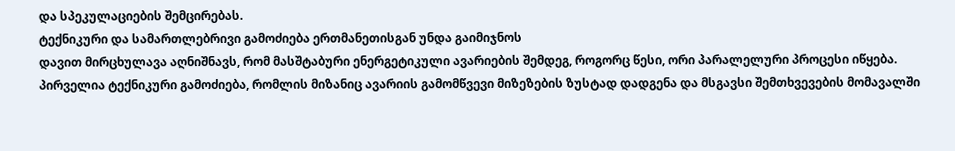და სპეკულაციების შემცირებას.
ტექნიკური და სამართლებრივი გამოძიება ერთმანეთისგან უნდა გაიმიჯნოს
დავით მირცხულავა აღნიშნავს, რომ მასშტაბური ენერგეტიკული ავარიების შემდეგ, როგორც წესი, ორი პარალელური პროცესი იწყება.
პირველია ტექნიკური გამოძიება, რომლის მიზანიც ავარიის გამომწვევი მიზეზების ზუსტად დადგენა და მსგავსი შემთხვევების მომავალში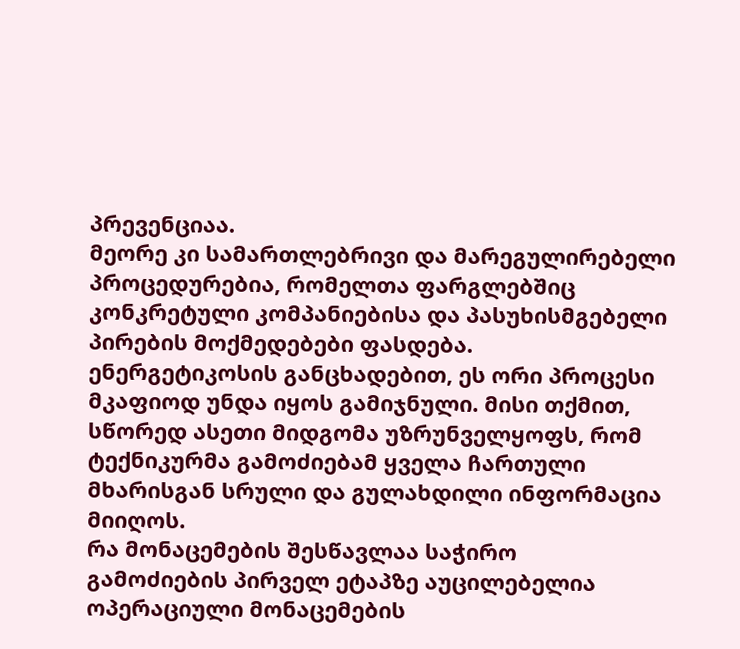პრევენციაა.
მეორე კი სამართლებრივი და მარეგულირებელი პროცედურებია, რომელთა ფარგლებშიც კონკრეტული კომპანიებისა და პასუხისმგებელი პირების მოქმედებები ფასდება.
ენერგეტიკოსის განცხადებით, ეს ორი პროცესი მკაფიოდ უნდა იყოს გამიჯნული. მისი თქმით, სწორედ ასეთი მიდგომა უზრუნველყოფს, რომ ტექნიკურმა გამოძიებამ ყველა ჩართული მხარისგან სრული და გულახდილი ინფორმაცია მიიღოს.
რა მონაცემების შესწავლაა საჭირო
გამოძიების პირველ ეტაპზე აუცილებელია ოპერაციული მონაცემების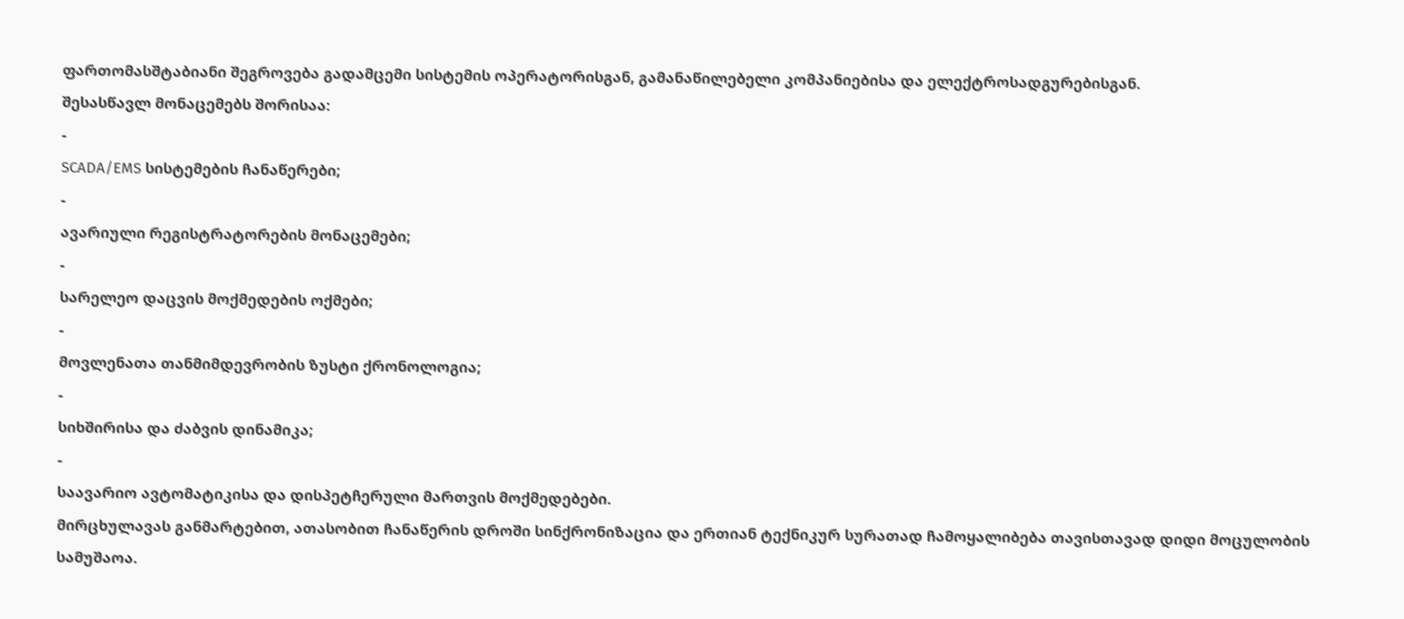ფართომასშტაბიანი შეგროვება გადამცემი სისტემის ოპერატორისგან, გამანაწილებელი კომპანიებისა და ელექტროსადგურებისგან.
შესასწავლ მონაცემებს შორისაა:
-
SCADA/EMS სისტემების ჩანაწერები;
-
ავარიული რეგისტრატორების მონაცემები;
-
სარელეო დაცვის მოქმედების ოქმები;
-
მოვლენათა თანმიმდევრობის ზუსტი ქრონოლოგია;
-
სიხშირისა და ძაბვის დინამიკა;
-
საავარიო ავტომატიკისა და დისპეტჩერული მართვის მოქმედებები.
მირცხულავას განმარტებით, ათასობით ჩანაწერის დროში სინქრონიზაცია და ერთიან ტექნიკურ სურათად ჩამოყალიბება თავისთავად დიდი მოცულობის სამუშაოა.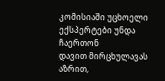კომისიაში უცხოელი ექსპერტები უნდა ჩაერთონ
დავით მირცხულავას აზრით,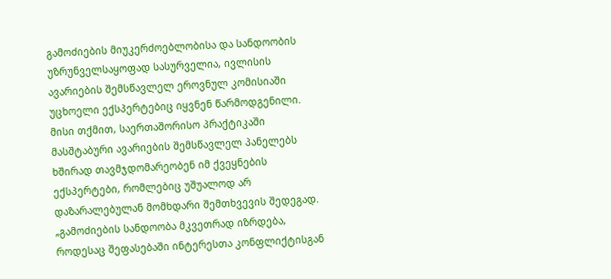გამოძიების მიუკერძოებლობისა და სანდოობის უზრუნველსაყოფად სასურველია, ივლისის ავარიების შემსწავლელ ეროვნულ კომისიაში უცხოელი ექსპერტებიც იყვნენ წარმოდგენილი.
მისი თქმით, საერთაშორისო პრაქტიკაში მასშტაბური ავარიების შემსწავლელ პანელებს ხშირად თავმჯდომარეობენ იმ ქვეყნების ექსპერტები, რომლებიც უშუალოდ არ დაზარალებულან მომხდარი შემთხვევის შედეგად.
„გამოძიების სანდოობა მკვეთრად იზრდება, როდესაც შეფასებაში ინტერესთა კონფლიქტისგან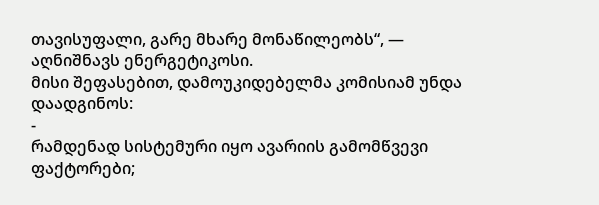თავისუფალი, გარე მხარე მონაწილეობს“, — აღნიშნავს ენერგეტიკოსი.
მისი შეფასებით, დამოუკიდებელმა კომისიამ უნდა დაადგინოს:
-
რამდენად სისტემური იყო ავარიის გამომწვევი ფაქტორები;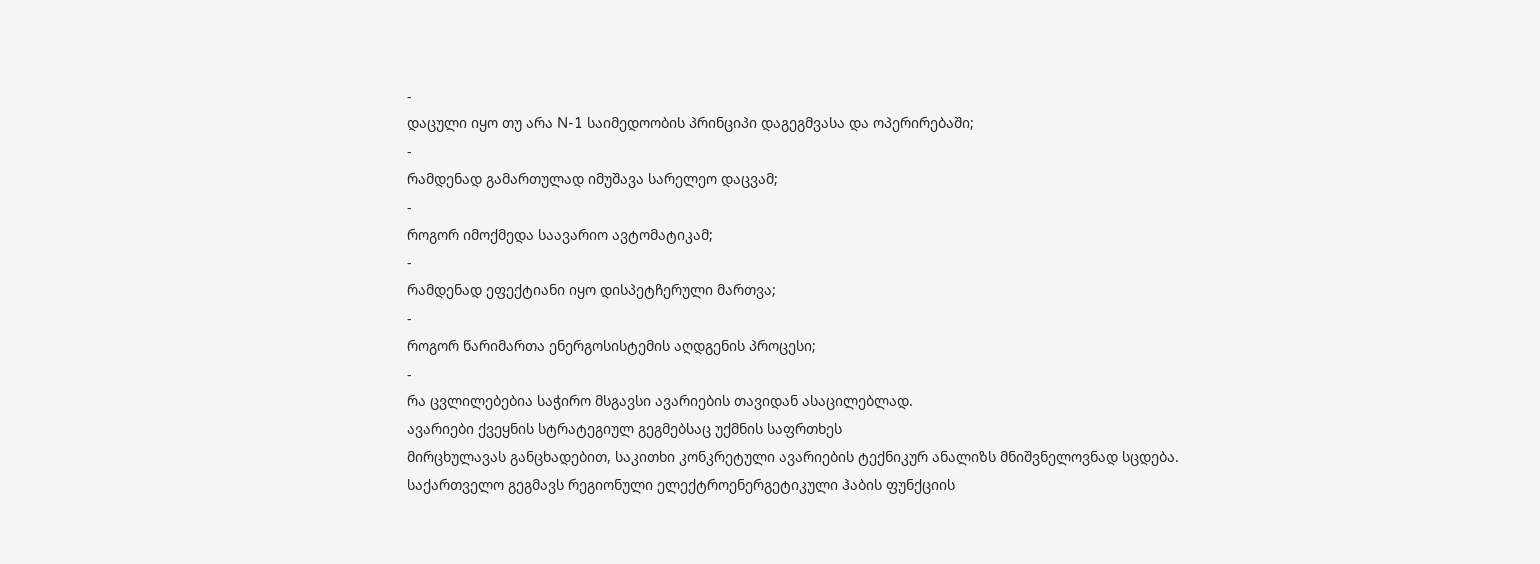-
დაცული იყო თუ არა N-1 საიმედოობის პრინციპი დაგეგმვასა და ოპერირებაში;
-
რამდენად გამართულად იმუშავა სარელეო დაცვამ;
-
როგორ იმოქმედა საავარიო ავტომატიკამ;
-
რამდენად ეფექტიანი იყო დისპეტჩერული მართვა;
-
როგორ წარიმართა ენერგოსისტემის აღდგენის პროცესი;
-
რა ცვლილებებია საჭირო მსგავსი ავარიების თავიდან ასაცილებლად.
ავარიები ქვეყნის სტრატეგიულ გეგმებსაც უქმნის საფრთხეს
მირცხულავას განცხადებით, საკითხი კონკრეტული ავარიების ტექნიკურ ანალიზს მნიშვნელოვნად სცდება.
საქართველო გეგმავს რეგიონული ელექტროენერგეტიკული ჰაბის ფუნქციის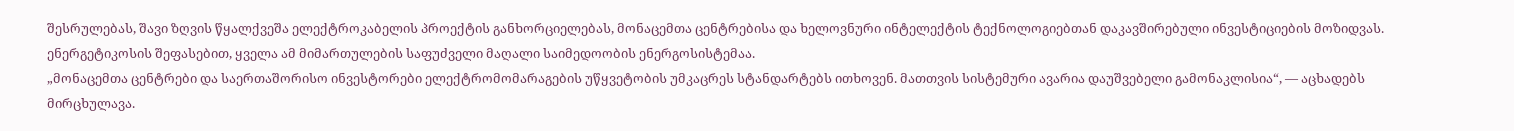შესრულებას, შავი ზღვის წყალქვეშა ელექტროკაბელის პროექტის განხორციელებას, მონაცემთა ცენტრებისა და ხელოვნური ინტელექტის ტექნოლოგიებთან დაკავშირებული ინვესტიციების მოზიდვას.
ენერგეტიკოსის შეფასებით, ყველა ამ მიმართულების საფუძველი მაღალი საიმედოობის ენერგოსისტემაა.
„მონაცემთა ცენტრები და საერთაშორისო ინვესტორები ელექტრომომარაგების უწყვეტობის უმკაცრეს სტანდარტებს ითხოვენ. მათთვის სისტემური ავარია დაუშვებელი გამონაკლისია“, — აცხადებს მირცხულავა.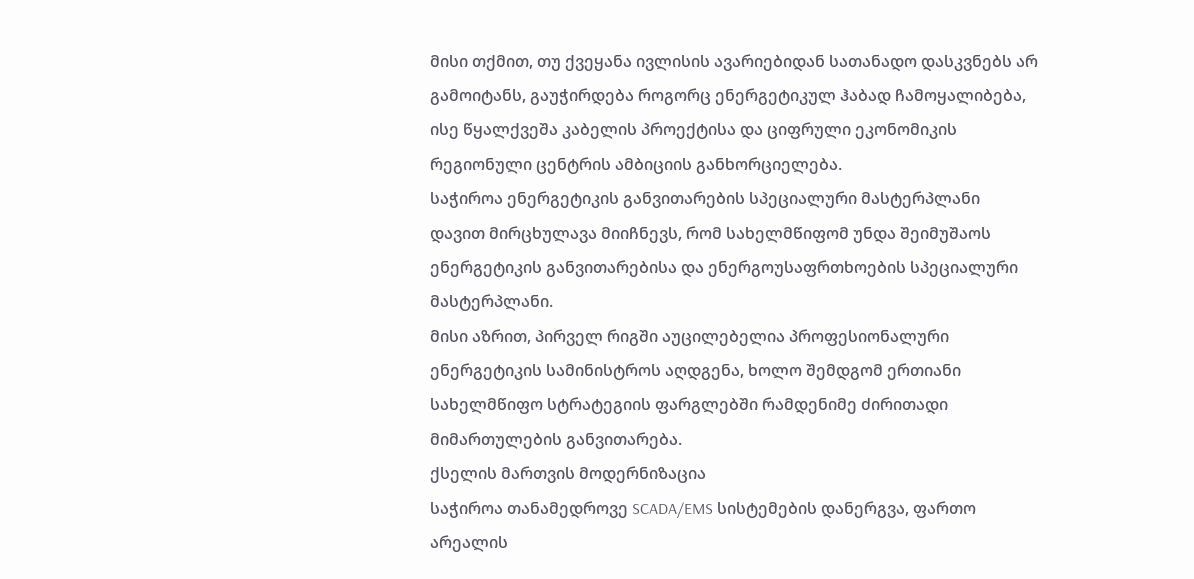მისი თქმით, თუ ქვეყანა ივლისის ავარიებიდან სათანადო დასკვნებს არ გამოიტანს, გაუჭირდება როგორც ენერგეტიკულ ჰაბად ჩამოყალიბება, ისე წყალქვეშა კაბელის პროექტისა და ციფრული ეკონომიკის რეგიონული ცენტრის ამბიციის განხორციელება.
საჭიროა ენერგეტიკის განვითარების სპეციალური მასტერპლანი
დავით მირცხულავა მიიჩნევს, რომ სახელმწიფომ უნდა შეიმუშაოს ენერგეტიკის განვითარებისა და ენერგოუსაფრთხოების სპეციალური მასტერპლანი.
მისი აზრით, პირველ რიგში აუცილებელია პროფესიონალური ენერგეტიკის სამინისტროს აღდგენა, ხოლო შემდგომ ერთიანი სახელმწიფო სტრატეგიის ფარგლებში რამდენიმე ძირითადი მიმართულების განვითარება.
ქსელის მართვის მოდერნიზაცია
საჭიროა თანამედროვე SCADA/EMS სისტემების დანერგვა, ფართო არეალის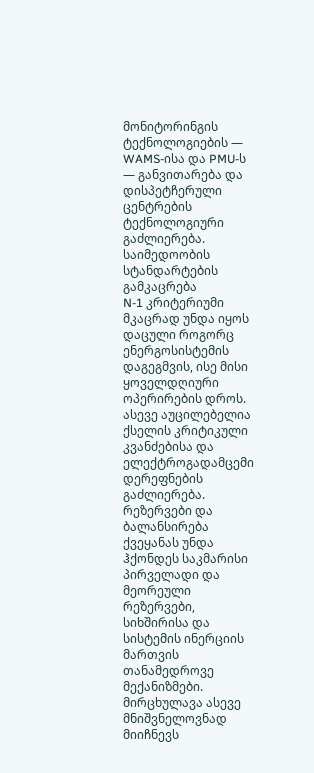მონიტორინგის ტექნოლოგიების — WAMS-ისა და PMU-ს — განვითარება და დისპეტჩერული ცენტრების ტექნოლოგიური გაძლიერება.
საიმედოობის სტანდარტების გამკაცრება
N-1 კრიტერიუმი მკაცრად უნდა იყოს დაცული როგორც ენერგოსისტემის დაგეგმვის, ისე მისი ყოველდღიური ოპერირების დროს. ასევე აუცილებელია ქსელის კრიტიკული კვანძებისა და ელექტროგადამცემი დერეფნების გაძლიერება.
რეზერვები და ბალანსირება
ქვეყანას უნდა ჰქონდეს საკმარისი პირველადი და მეორეული რეზერვები, სიხშირისა და სისტემის ინერციის მართვის თანამედროვე მექანიზმები.
მირცხულავა ასევე მნიშვნელოვნად მიიჩნევს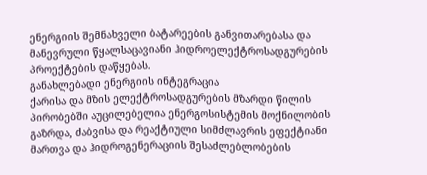ენერგიის შემნახველი ბატარეების განვითარებასა და მანევრული წყალსაცავიანი ჰიდროელექტროსადგურების პროექტების დაწყებას.
განახლებადი ენერგიის ინტეგრაცია
ქარისა და მზის ელექტროსადგურების მზარდი წილის პირობებში აუცილებელია ენერგოსისტემის მოქნილობის გაზრდა, ძაბვისა და რეაქტიული სიმძლავრის ეფექტიანი მართვა და ჰიდროგენერაციის შესაძლებლობების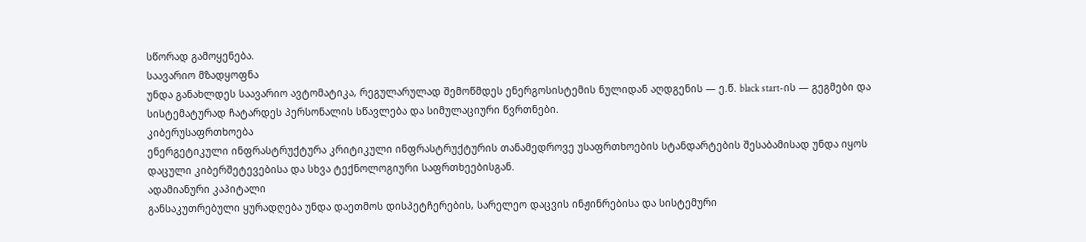სწორად გამოყენება.
საავარიო მზადყოფნა
უნდა განახლდეს საავარიო ავტომატიკა, რეგულარულად შემოწმდეს ენერგოსისტემის ნულიდან აღდგენის — ე.წ. black start-ის — გეგმები და სისტემატურად ჩატარდეს პერსონალის სწავლება და სიმულაციური წვრთნები.
კიბერუსაფრთხოება
ენერგეტიკული ინფრასტრუქტურა კრიტიკული ინფრასტრუქტურის თანამედროვე უსაფრთხოების სტანდარტების შესაბამისად უნდა იყოს დაცული კიბერშეტევებისა და სხვა ტექნოლოგიური საფრთხეებისგან.
ადამიანური კაპიტალი
განსაკუთრებული ყურადღება უნდა დაეთმოს დისპეტჩერების, სარელეო დაცვის ინჟინრებისა და სისტემური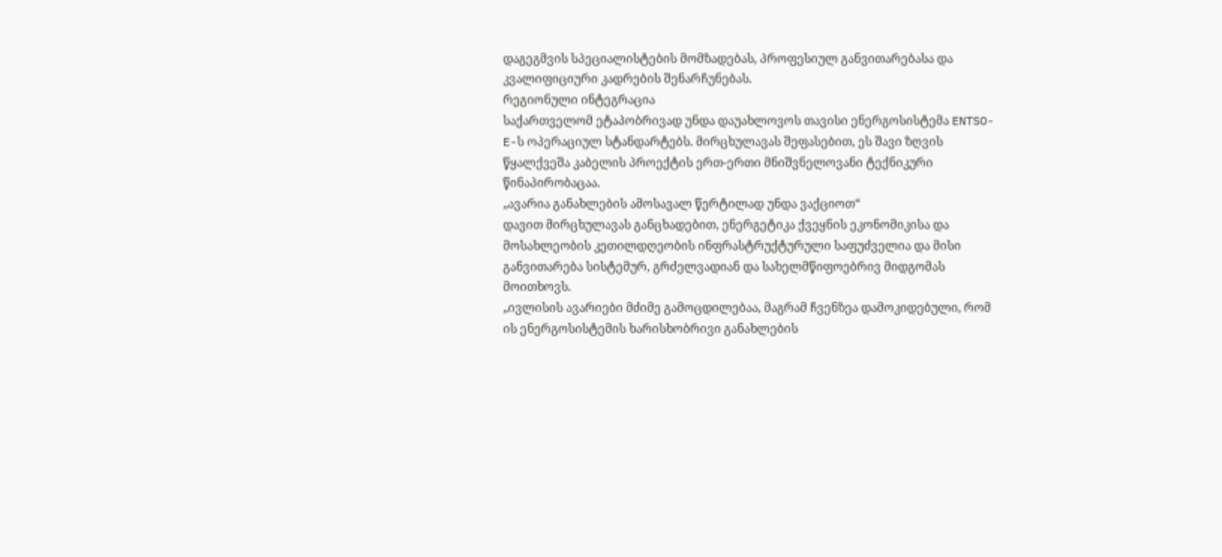დაგეგმვის სპეციალისტების მომზადებას, პროფესიულ განვითარებასა და კვალიფიციური კადრების შენარჩუნებას.
რეგიონული ინტეგრაცია
საქართველომ ეტაპობრივად უნდა დაუახლოვოს თავისი ენერგოსისტემა ENTSO-E-ს ოპერაციულ სტანდარტებს. მირცხულავას შეფასებით, ეს შავი ზღვის წყალქვეშა კაბელის პროექტის ერთ-ერთი მნიშვნელოვანი ტექნიკური წინაპირობაცაა.
„ავარია განახლების ამოსავალ წერტილად უნდა ვაქციოთ“
დავით მირცხულავას განცხადებით, ენერგეტიკა ქვეყნის ეკონომიკისა და მოსახლეობის კეთილდღეობის ინფრასტრუქტურული საფუძველია და მისი განვითარება სისტემურ, გრძელვადიან და სახელმწიფოებრივ მიდგომას მოითხოვს.
„ივლისის ავარიები მძიმე გამოცდილებაა, მაგრამ ჩვენზეა დამოკიდებული, რომ ის ენერგოსისტემის ხარისხობრივი განახლების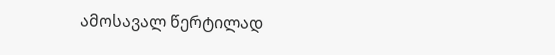ამოსავალ წერტილად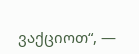ვაქციოთ“, —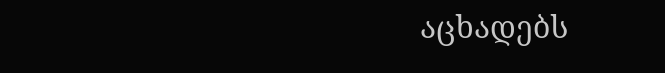აცხადებს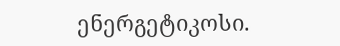ენერგეტიკოსი.